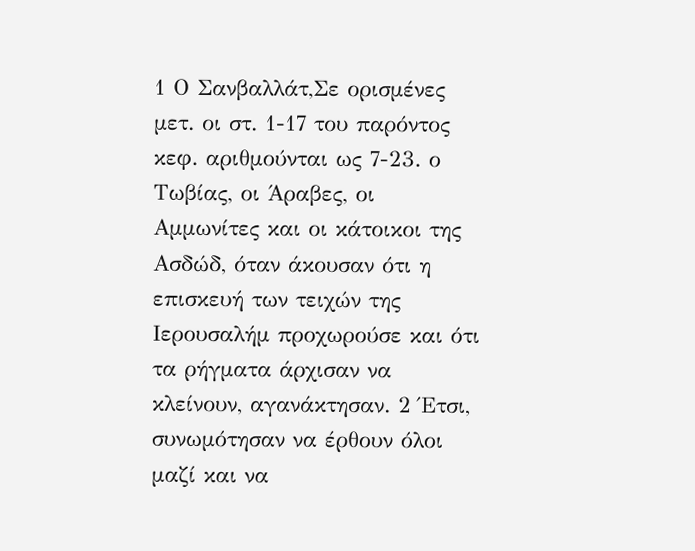1 Ο Σανβαλλάτ,Σε ορισμένες μετ. οι στ. 1-17 του παρόντος κεφ. αριθμούνται ως 7-23. ο Τωβίας, οι Άραβες, οι Αμμωνίτες και οι κάτοικοι της Ασδώδ, όταν άκουσαν ότι η επισκευή των τειχών της Ιερουσαλήμ προχωρούσε και ότι τα ρήγματα άρχισαν να κλείνουν, αγανάκτησαν. 2 Έτσι, συνωμότησαν να έρθουν όλοι μαζί και να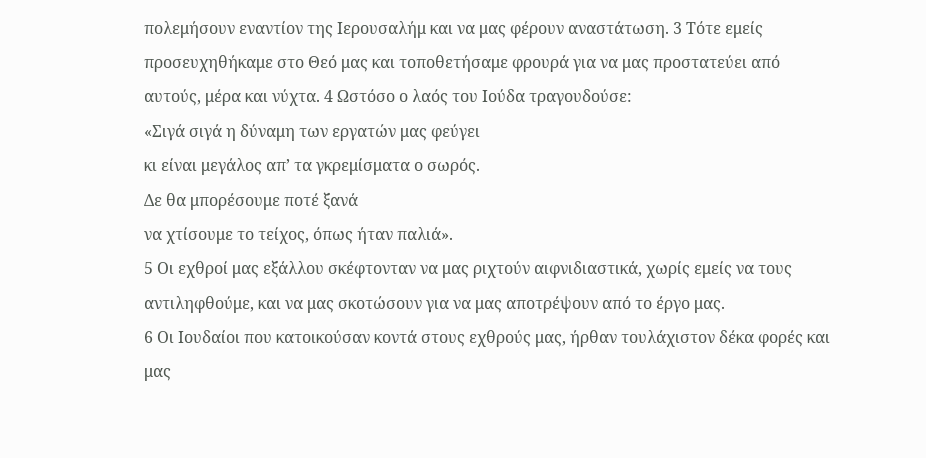πολεμήσουν εναντίον της Ιερουσαλήμ και να μας φέρουν αναστάτωση. 3 Τότε εμείς προσευχηθήκαμε στο Θεό μας και τοποθετήσαμε φρουρά για να μας προστατεύει από αυτούς, μέρα και νύχτα. 4 Ωστόσο ο λαός του Ιούδα τραγουδούσε:
«Σιγά σιγά η δύναμη των εργατών μας φεύγει
κι είναι μεγάλος απ’ τα γκρεμίσματα ο σωρός.
Δε θα μπορέσουμε ποτέ ξανά
να χτίσουμε το τείχος, όπως ήταν παλιά».
5 Οι εχθροί μας εξάλλου σκέφτονταν να μας ριχτούν αιφνιδιαστικά, χωρίς εμείς να τους αντιληφθούμε, και να μας σκοτώσουν για να μας αποτρέψουν από το έργο μας.
6 Οι Ιουδαίοι που κατοικούσαν κοντά στους εχθρούς μας, ήρθαν τουλάχιστον δέκα φορές και μας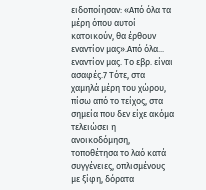ειδοποίησαν: «Από όλα τα μέρη όπου αυτοί κατοικούν, θα έρθουν εναντίον μας».Από όλα... εναντίον μας. Το εβρ. είναι ασαφές.7 Τότε, στα χαμηλά μέρη του χώρου, πίσω από το τείχος, στα σημεία που δεν είχε ακόμα τελειώσει η ανοικοδόμηση, τοποθέτησα το λαό κατά συγγένειες, οπλισμένους με ξίφη, δόρατα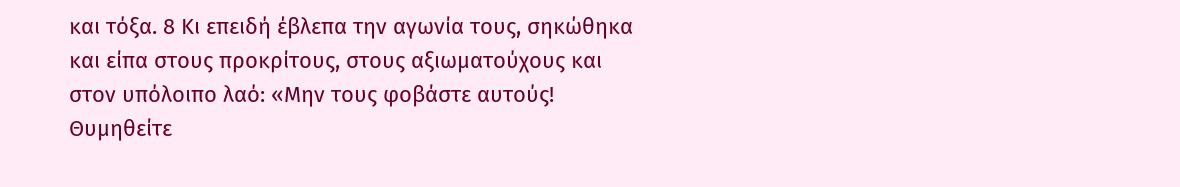και τόξα. 8 Κι επειδή έβλεπα την αγωνία τους, σηκώθηκα και είπα στους προκρίτους, στους αξιωματούχους και στον υπόλοιπο λαό: «Μην τους φοβάστε αυτούς! Θυμηθείτε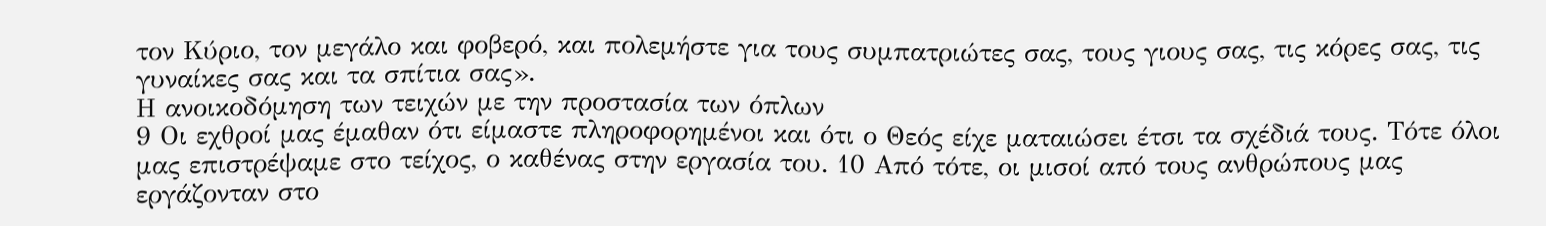τον Κύριο, τον μεγάλο και φοβερό, και πολεμήστε για τους συμπατριώτες σας, τους γιους σας, τις κόρες σας, τις γυναίκες σας και τα σπίτια σας».
Η ανοικοδόμηση των τειχών με την προστασία των όπλων
9 Οι εχθροί μας έμαθαν ότι είμαστε πληροφορημένοι και ότι ο Θεός είχε ματαιώσει έτσι τα σχέδιά τους. Τότε όλοι μας επιστρέψαμε στο τείχος, ο καθένας στην εργασία του. 10 Από τότε, οι μισοί από τους ανθρώπους μας εργάζονταν στο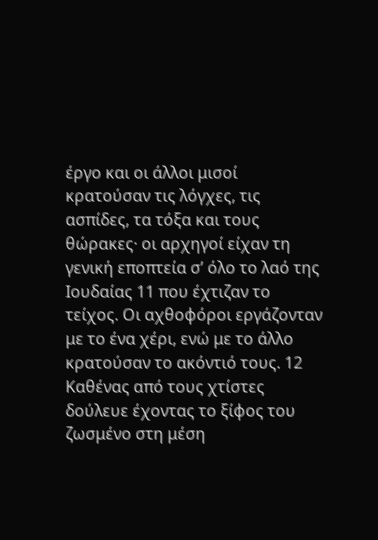έργο και οι άλλοι μισοί κρατούσαν τις λόγχες, τις ασπίδες, τα τόξα και τους θώρακες· οι αρχηγοί είχαν τη γενική εποπτεία σ’ όλο το λαό της Ιουδαίας 11 που έχτιζαν το τείχος. Οι αχθοφόροι εργάζονταν με το ένα χέρι, ενώ με το άλλο κρατούσαν το ακόντιό τους. 12 Καθένας από τους χτίστες δούλευε έχοντας το ξίφος του ζωσμένο στη μέση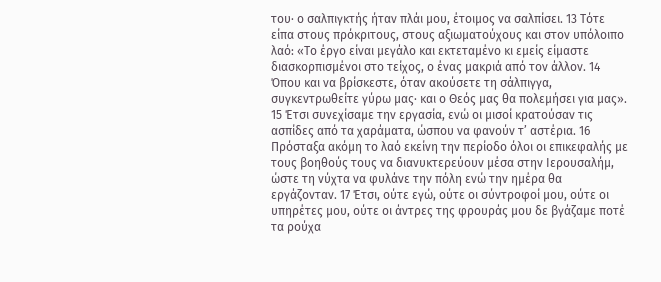του· ο σαλπιγκτής ήταν πλάι μου, έτοιμος να σαλπίσει. 13 Τότε είπα στους πρόκριτους, στους αξιωματούχους και στον υπόλοιπο λαό: «Το έργο είναι μεγάλο και εκτεταμένο κι εμείς είμαστε διασκορπισμένοι στο τείχος, ο ένας μακριά από τον άλλον. 14 Όπου και να βρίσκεστε, όταν ακούσετε τη σάλπιγγα, συγκεντρωθείτε γύρω μας· και ο Θεός μας θα πολεμήσει για μας».
15 Έτσι συνεχίσαμε την εργασία, ενώ οι μισοί κρατούσαν τις ασπίδες από τα χαράματα, ώσπου να φανούν τ’ αστέρια. 16 Πρόσταξα ακόμη το λαό εκείνη την περίοδο όλοι οι επικεφαλής με τους βοηθούς τους να διανυκτερεύουν μέσα στην Ιερουσαλήμ, ώστε τη νύχτα να φυλάνε την πόλη ενώ την ημέρα θα εργάζονταν. 17 Έτσι, ούτε εγώ, ούτε οι σύντροφοί μου, ούτε οι υπηρέτες μου, ούτε οι άντρες της φρουράς μου δε βγάζαμε ποτέ τα ρούχα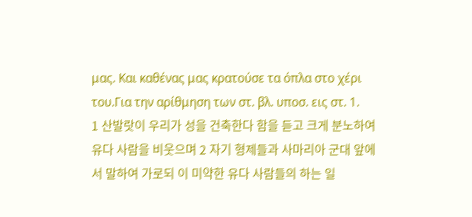μας. Και καθένας μας κρατούσε τα όπλα στο χέρι του.Για την αρίθμηση των στ. βλ. υποσ. εις στ. 1.
1 산발랏이 우리가 성을 건축한다 함을 듣고 크게 분노하여 유다 사람을 비웃으며 2 자기 형제들과 사마리아 군대 앞에서 말하여 가로되 이 미약한 유다 사람들의 하는 일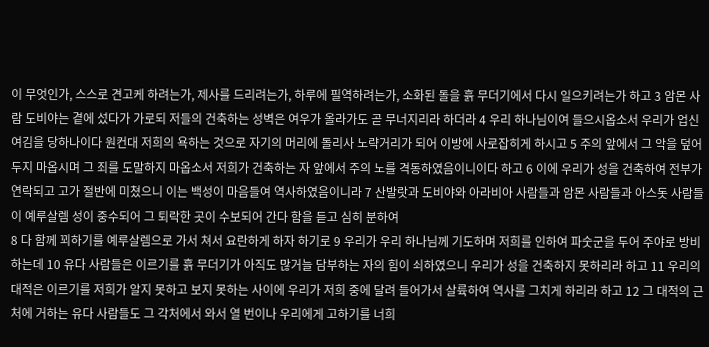이 무엇인가, 스스로 견고케 하려는가, 제사를 드리려는가, 하루에 필역하려는가, 소화된 돌을 흙 무더기에서 다시 일으키려는가 하고 3 암몬 사람 도비야는 곁에 섰다가 가로되 저들의 건축하는 성벽은 여우가 올라가도 곧 무너지리라 하더라 4 우리 하나님이여 들으시옵소서 우리가 업신여김을 당하나이다 원컨대 저희의 욕하는 것으로 자기의 머리에 돌리사 노략거리가 되어 이방에 사로잡히게 하시고 5 주의 앞에서 그 악을 덮어 두지 마옵시며 그 죄를 도말하지 마옵소서 저희가 건축하는 자 앞에서 주의 노를 격동하였음이니이다 하고 6 이에 우리가 성을 건축하여 전부가 연락되고 고가 절반에 미쳤으니 이는 백성이 마음들여 역사하였음이니라 7 산발랏과 도비야와 아라비아 사람들과 암몬 사람들과 아스돗 사람들이 예루살렘 성이 중수되어 그 퇴락한 곳이 수보되어 간다 함을 듣고 심히 분하여
8 다 함께 꾀하기를 예루살렘으로 가서 쳐서 요란하게 하자 하기로 9 우리가 우리 하나님께 기도하며 저희를 인하여 파숫군을 두어 주야로 방비하는데 10 유다 사람들은 이르기를 흙 무더기가 아직도 많거늘 담부하는 자의 힘이 쇠하였으니 우리가 성을 건축하지 못하리라 하고 11 우리의 대적은 이르기를 저희가 알지 못하고 보지 못하는 사이에 우리가 저희 중에 달려 들어가서 살륙하여 역사를 그치게 하리라 하고 12 그 대적의 근처에 거하는 유다 사람들도 그 각처에서 와서 열 번이나 우리에게 고하기를 너희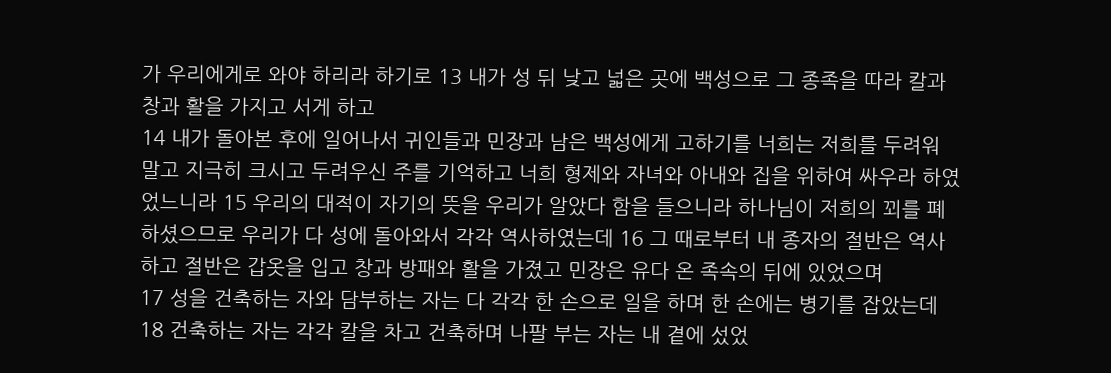가 우리에게로 와야 하리라 하기로 13 내가 성 뒤 낮고 넓은 곳에 백성으로 그 종족을 따라 칼과 창과 활을 가지고 서게 하고
14 내가 돌아본 후에 일어나서 귀인들과 민장과 남은 백성에게 고하기를 너희는 저희를 두려워 말고 지극히 크시고 두려우신 주를 기억하고 너희 형제와 자녀와 아내와 집을 위하여 싸우라 하였었느니라 15 우리의 대적이 자기의 뜻을 우리가 알았다 함을 들으니라 하나님이 저희의 꾀를 폐하셨으므로 우리가 다 성에 돌아와서 각각 역사하였는데 16 그 때로부터 내 종자의 절반은 역사하고 절반은 갑옷을 입고 창과 방패와 활을 가졌고 민장은 유다 온 족속의 뒤에 있었으며
17 성을 건축하는 자와 담부하는 자는 다 각각 한 손으로 일을 하며 한 손에는 병기를 잡았는데 18 건축하는 자는 각각 칼을 차고 건축하며 나팔 부는 자는 내 곁에 섰었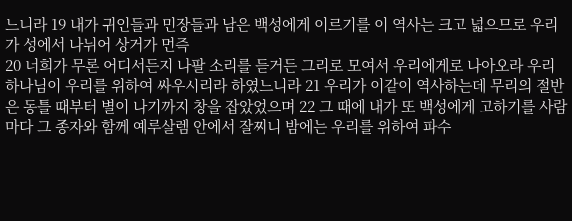느니라 19 내가 귀인들과 민장들과 남은 백성에게 이르기를 이 역사는 크고 넓으므로 우리가 성에서 나뉘어 상거가 먼즉
20 너희가 무론 어디서든지 나팔 소리를 듣거든 그리로 모여서 우리에게로 나아오라 우리 하나님이 우리를 위하여 싸우시리라 하였느니라 21 우리가 이같이 역사하는데 무리의 절반은 동틀 때부터 별이 나기까지 창을 잡았었으며 22 그 때에 내가 또 백성에게 고하기를 사람마다 그 종자와 함께 예루살렘 안에서 잘찌니 밤에는 우리를 위하여 파수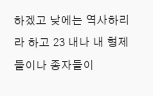하겠고 낮에는 역사하리라 하고 23 내나 내 형제들이나 종자들이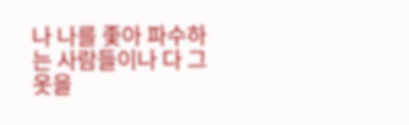나 나를 좇아 파수하는 사람들이나 다 그 옷을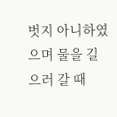벗지 아니하였으며 물을 길으러 갈 때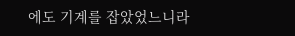에도 기계를 잡았었느니라